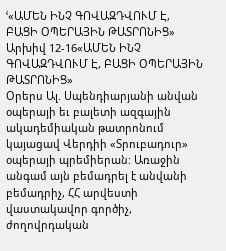ՙ«ԱՄԵՆ ԻՆՉ ԳՈՎԱԶԴՎՈՒՄ Է, ԲԱՑԻ ՕՊԵՐԱՅԻՆ ԹԱՏՐՈՆԻՑ»
Արխիվ 12-16«ԱՄԵՆ ԻՆՉ ԳՈՎԱԶԴՎՈՒՄ Է, ԲԱՑԻ ՕՊԵՐԱՅԻՆ ԹԱՏՐՈՆԻՑ»
Օրերս Ալ. Սպենդիարյանի անվան օպերայի եւ բալետի ազգային ակադեմիական թատրոնում կայացավ Վերդիի «Տրուբադուր» օպերայի պրեմիերան: Առաջին անգամ այն բեմադրել է անվանի բեմադրիչ, ՀՀ արվեստի վաստակավոր գործիչ, ժողովրդական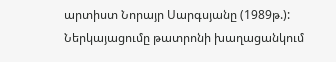արտիստ Նորայր Սարգսյանը (1989թ.): Ներկայացումը թատրոնի խաղացանկում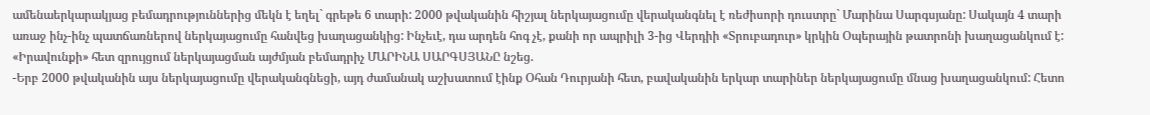ամենաերկարակյաց բեմադրություններից մեկն է եղել` գրեթե 6 տարի: 2000 թվականին հիշյալ ներկայացումը վերականգնել է ռեժիսորի դուստրը` Մարինա Սարգսյանը: Սակայն 4 տարի առաջ ինչ-ինչ պատճառներով ներկայացումը հանվեց խաղացանկից: Ինչեւէ, դա արդեն հոգ չէ, քանի որ ապրիլի 3-ից Վերդիի «Տրուբադուր» կրկին Օպերային թատրոնի խաղացանկում է: «Իրավունքի» հետ զրույցում ներկայացման այժմյան բեմադրիչ ՄԱՐԻՆԱ ՍԱՐԳՍՅԱՆԸ նշեց.
-Երբ 2000 թվականին այս ներկայացումը վերականգնեցի, այդ ժամանակ աշխատում էինք Օհան Դուրյանի հետ, բավականին երկար տարիներ ներկայացումը մնաց խաղացանկում: Հետո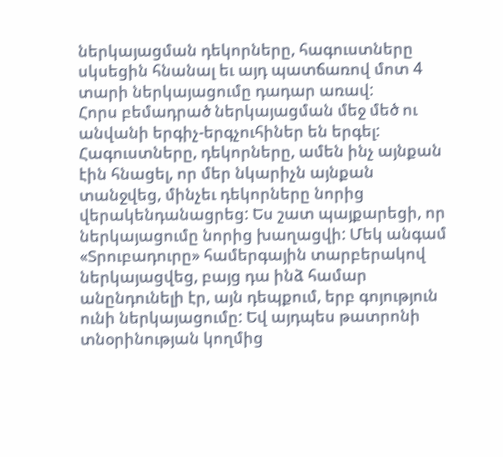ներկայացման դեկորները, հագուստները սկսեցին հնանալ եւ այդ պատճառով մոտ 4 տարի ներկայացումը դադար առավ:
Հորս բեմադրած ներկայացման մեջ մեծ ու անվանի երգիչ-երգչուհիներ են երգել: Հագուստները, դեկորները, ամեն ինչ այնքան էին հնացել, որ մեր նկարիչն այնքան տանջվեց, մինչեւ դեկորները նորից վերակենդանացրեց: Ես շատ պայքարեցի, որ ներկայացումը նորից խաղացվի: Մեկ անգամ «Տրուբադուրը» համերգային տարբերակով ներկայացվեց, բայց դա ինձ համար անընդունելի էր, այն դեպքում, երբ գոյություն ունի ներկայացումը: Եվ այդպես թատրոնի տնօրինության կողմից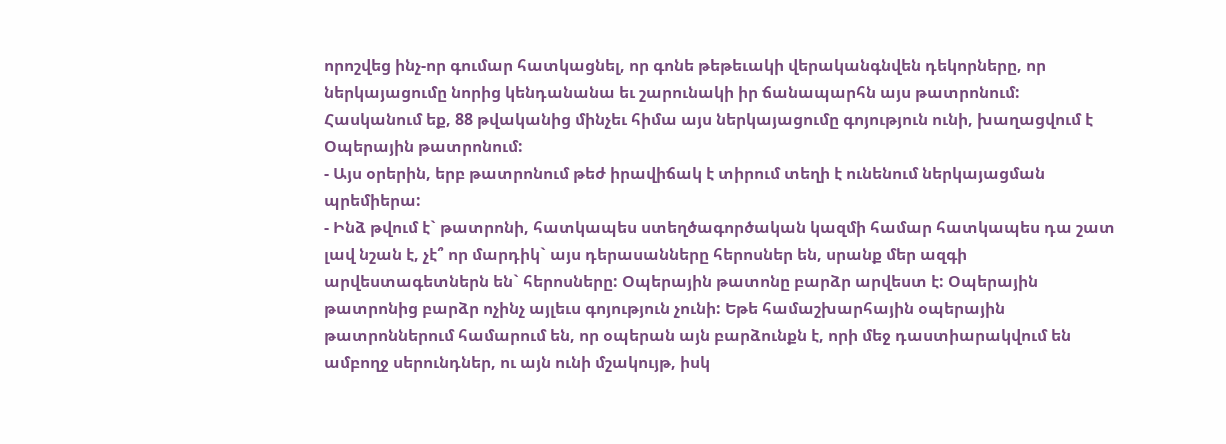որոշվեց ինչ-որ գումար հատկացնել, որ գոնե թեթեւակի վերականգնվեն դեկորները, որ ներկայացումը նորից կենդանանա եւ շարունակի իր ճանապարհն այս թատրոնում: Հասկանում եք, 88 թվականից մինչեւ հիմա այս ներկայացումը գոյություն ունի, խաղացվում է Օպերային թատրոնում:
- Այս օրերին, երբ թատրոնում թեժ իրավիճակ է տիրում տեղի է ունենում ներկայացման պրեմիերա:
- Ինձ թվում է` թատրոնի, հատկապես ստեղծագործական կազմի համար հատկապես դա շատ լավ նշան է, չէ՞ որ մարդիկ` այս դերասանները հերոսներ են, սրանք մեր ազգի արվեստագետներն են` հերոսները: Օպերային թատոնը բարձր արվեստ է: Օպերային թատրոնից բարձր ոչինչ այլեւս գոյություն չունի: Եթե համաշխարհային օպերային թատրոններում համարում են, որ օպերան այն բարձունքն է, որի մեջ դաստիարակվում են ամբողջ սերունդներ, ու այն ունի մշակույթ, իսկ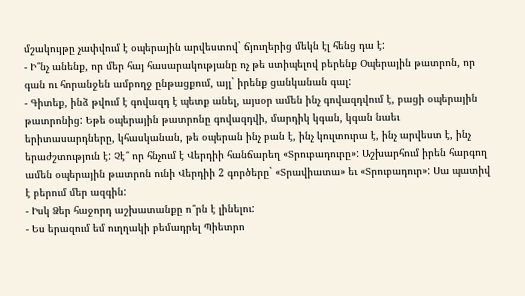մշակույթը չափվում է օպերային արվեստով` ճյուղերից մեկն էլ հենց դա է:
- Ի՞նչ անենք, որ մեր հայ հասարակությանը ոչ թե ստիպելով բերենք Օպերային թատրոն, որ գան ու հորանջեն ամբողջ ընթացքում, այլ` իրենք ցանկանան գալ:
- Գիտեք, ինձ թվում է գովազդ է պետք անել, այսօր ամեն ինչ գովազդվում է, բացի օպերային թատրոնից: Եթե օպերային թատրոնը գովազդվի, մարդիկ կգան, կգան նաեւ երիտասարդները, կհասկանան, թե օպերան ինչ բան է, ինչ կուլտուրա է, ինչ արվեստ է, ինչ երաժշտություն է: Չէ՞ որ հնչում է Վերդիի հանճարեղ «Տրուբադուրը»: Աշխարհում իրեն հարգող ամեն օպերային թատրոն ունի Վերդիի 2 գործերը` «Տրավիատա» եւ «Տրուբադուր»: Սա պատիվ է բերում մեր ազգին:
- Իսկ Ձեր հաջորդ աշխատանքը ո՞րն է լինելու:
- Ես երազում եմ ուղղակի բեմադրել Պիետրո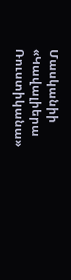Մասկանիի «Կավալիերա Ռուստիկանա»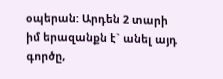օպերան: Արդեն 2 տարի իմ երազանքն է` անել այդ գործը,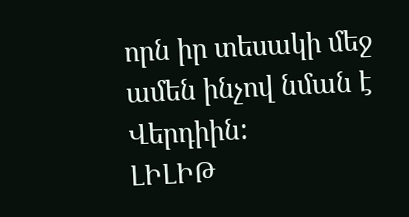որն իր տեսակի մեջ ամեն ինչով նման է Վերդիին:
ԼԻԼԻԹ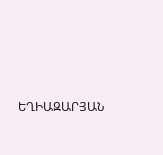ԵՂԻԱԶԱՐՅԱՆ